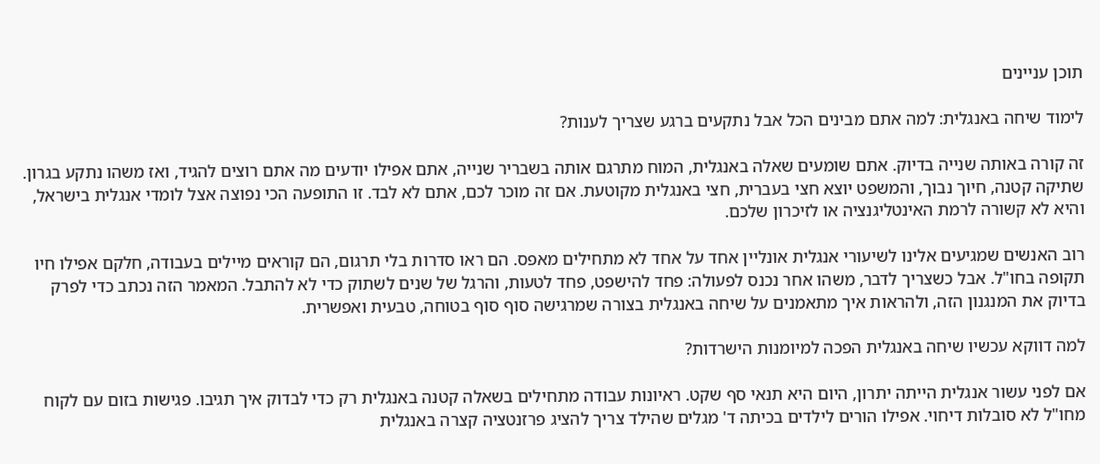תוכן עניינים

לימוד שיחה באנגלית: למה אתם מבינים הכל אבל נתקעים ברגע שצריך לענות?

זה קורה באותה שנייה בדיוק. אתם שומעים שאלה באנגלית, המוח מתרגם אותה בשבריר שנייה, אתם אפילו יודעים מה אתם רוצים להגיד, ואז משהו נתקע בגרון. שתיקה קטנה, חיוך נבוך, והמשפט יוצא חצי בעברית, חצי באנגלית מקוטעת. אם זה מוכר לכם, אתם לא לבד. זו התופעה הכי נפוצה אצל לומדי אנגלית בישראל, והיא לא קשורה לרמת האינטליגנציה או לזיכרון שלכם.

רוב האנשים שמגיעים אלינו לשיעורי אנגלית אונליין אחד על אחד לא מתחילים מאפס. הם ראו סדרות בלי תרגום, הם קוראים מיילים בעבודה, חלקם אפילו חיו תקופה בחו"ל. אבל כשצריך לדבר, משהו אחר נכנס לפעולה: פחד להישפט, פחד לטעות, והרגל של שנים לשתוק כדי לא להתבל. המאמר הזה נכתב כדי לפרק בדיוק את המנגנון הזה, ולהראות איך מתאמנים על שיחה באנגלית בצורה שמרגישה סוף סוף בטוחה, טבעית ואפשרית.

למה דווקא עכשיו שיחה באנגלית הפכה למיומנות הישרדות?

אם לפני עשור אנגלית הייתה יתרון, היום היא תנאי סף שקט. ראיונות עבודה מתחילים בשאלה קטנה באנגלית רק כדי לבדוק איך תגיבו. פגישות בזום עם לקוח מחו"ל לא סובלות דיחוי. אפילו הורים לילדים בכיתה ד' מגלים שהילד צריך להציג פרזנטציה קצרה באנגלית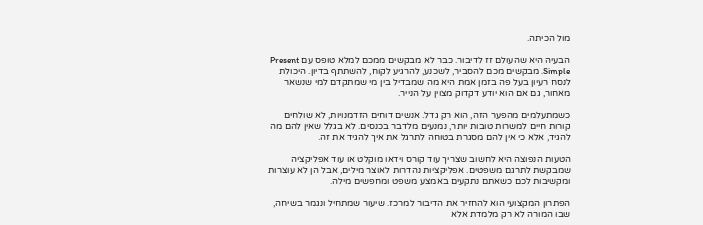מול הכיתה.

הבעיה היא שהעולם זז לדיבור. כבר לא מבקשים ממכם למלא טופס עם Present Simple. מבקשים מכם להסביר, לשכנע, להרגיע לקוח, להשתתף בדיון. היכולת לנסח רעיון בעל פה בזמן אמת היא מה שמבדיל בין מי שמתקדם למי שנשאר מאחור, גם אם הוא יודע דקדוק מצוין על הנייר.

כשמתעלמים מהפער הזה, הוא רק גדל. אנשים דוחים הזדמנויות, לא שולחים קורות חיים למשרות טובות יותר, נמנעים מלדבר בכנסים. לא בגלל שאין להם מה להגיד, אלא כי אין להם מסגרת בטוחה לתרגל את איך להגיד את זה.

הטעות הנפוצה היא לחשוב שצריך עוד קורס וידאו מוקלט או עוד אפליקציה שמבקשת לתרגם משפטים. אפליקציות נהדרות לאוצר מילים, אבל הן לא עוצרות ומקשיבות לכם כשאתם נתקעים באמצע משפט ומחפשים מילה.

הפתרון המקצועי הוא להחזיר את הדיבור למרכז. שיעור שמתחיל ונגמר בשיחה, שבו המורה לא רק מלמדת אלא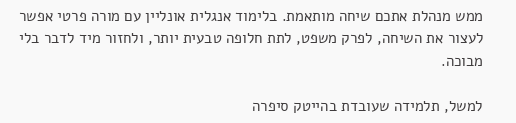ממש מנהלת אתכם שיחה מותאמת. בלימוד אנגלית אונליין עם מורה פרטי אפשר לעצור את השיחה, לפרק משפט, לתת חלופה טבעית יותר, ולחזור מיד לדבר בלי מבוכה.

למשל, תלמידה שעובדת בהייטק סיפרה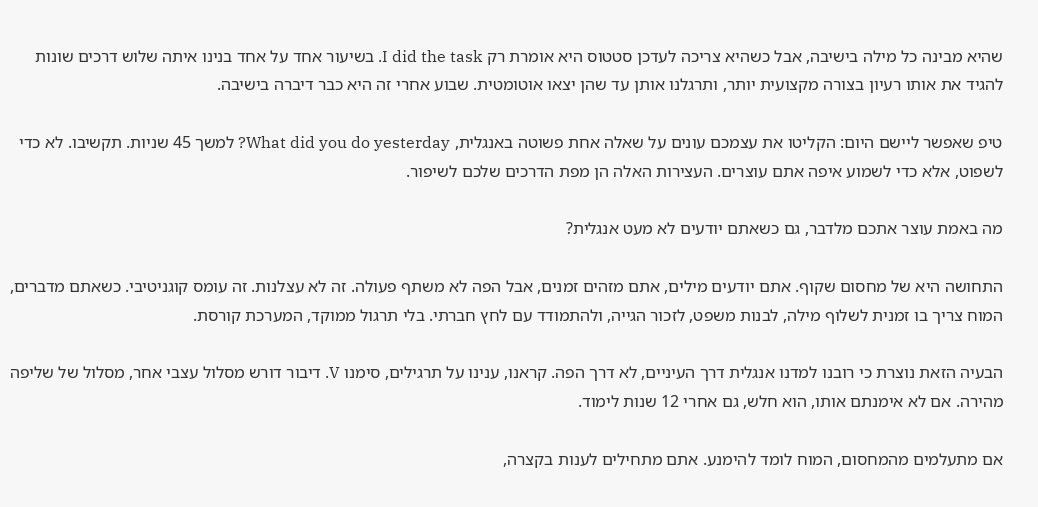שהיא מבינה כל מילה בישיבה, אבל כשהיא צריכה לעדכן סטטוס היא אומרת רק I did the task. בשיעור אחד על אחד בנינו איתה שלוש דרכים שונות להגיד את אותו רעיון בצורה מקצועית יותר, ותרגלנו אותן עד שהן יצאו אוטומטית. שבוע אחרי זה היא כבר דיברה בישיבה.

טיפ שאפשר ליישם היום: הקליטו את עצמכם עונים על שאלה אחת פשוטה באנגלית, What did you do yesterday? למשך 45 שניות. תקשיבו. לא כדי לשפוט, אלא כדי לשמוע איפה אתם עוצרים. העצירות האלה הן מפת הדרכים שלכם לשיפור.

מה באמת עוצר אתכם מלדבר, גם כשאתם יודעים לא מעט אנגלית?

התחושה היא של מחסום שקוף. אתם יודעים מילים, אתם מזהים זמנים, אבל הפה לא משתף פעולה. זה לא עצלנות. זה עומס קוגניטיבי. כשאתם מדברים, המוח צריך בו זמנית לשלוף מילה, לבנות משפט, לזכור הגייה, ולהתמודד עם לחץ חברתי. בלי תרגול ממוקד, המערכת קורסת.

הבעיה הזאת נוצרת כי רובנו למדנו אנגלית דרך העיניים, לא דרך הפה. קראנו, ענינו על תרגילים, סימנו V. דיבור דורש מסלול עצבי אחר, מסלול של שליפה מהירה. אם לא אימנתם אותו, הוא חלש, גם אחרי 12 שנות לימוד.

אם מתעלמים מהמחסום, המוח לומד להימנע. אתם מתחילים לענות בקצרה,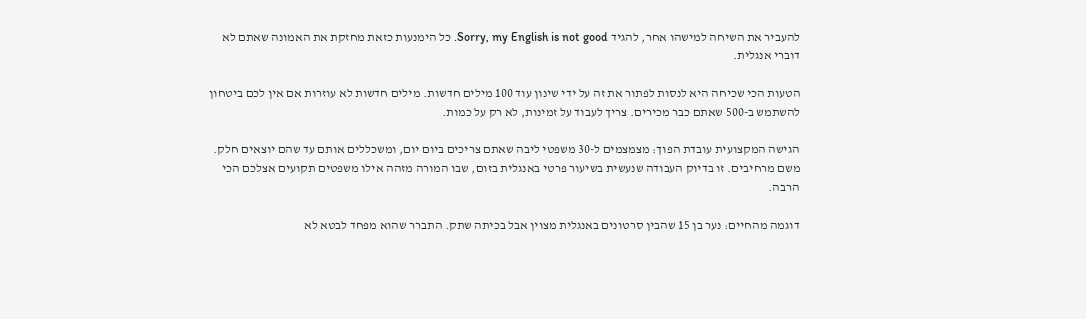להעביר את השיחה למישהו אחר, להגיד Sorry, my English is not good. כל הימנעות כזאת מחזקת את האמונה שאתם לא דוברי אנגלית.

הטעות הכי שכיחה היא לנסות לפתור את זה על ידי שינון עוד 100 מילים חדשות. מילים חדשות לא עוזרות אם אין לכם ביטחון להשתמש ב-500 שאתם כבר מכירים. צריך לעבוד על זמינות, לא רק על כמות.

הגישה המקצועית עובדת הפוך: מצמצמים ל-30 משפטי ליבה שאתם צריכים ביום יום, ומשכללים אותם עד שהם יוצאים חלק. משם מרחיבים. זו בדיוק העבודה שנעשית בשיעור פרטי באנגלית בזום, שבו המורה מזהה אילו משפטים תקועים אצלכם הכי הרבה.

דוגמה מהחיים: נער בן 15 שהבין סרטונים באנגלית מצוין אבל בכיתה שתק. התברר שהוא מפחד לבטא לא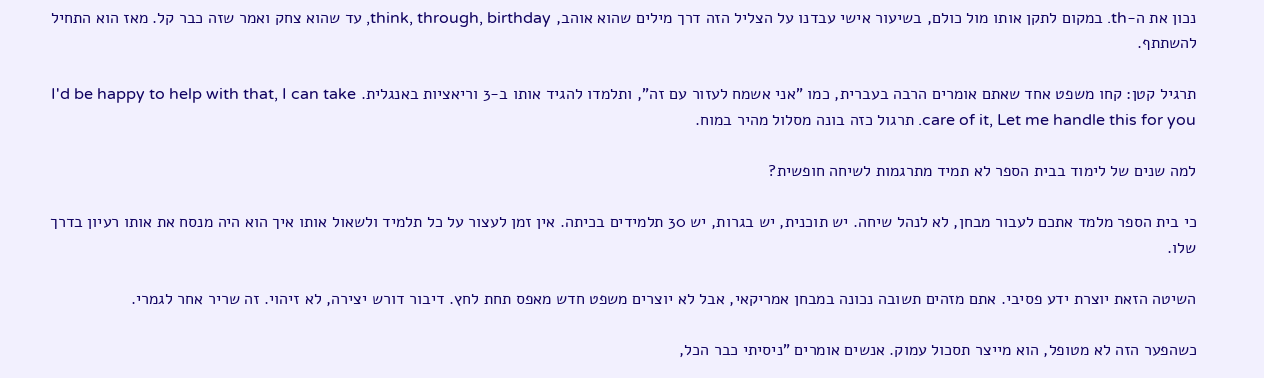נכון את ה-th. במקום לתקן אותו מול כולם, בשיעור אישי עבדנו על הצליל הזה דרך מילים שהוא אוהב, think, through, birthday, עד שהוא צחק ואמר שזה כבר קל. מאז הוא התחיל להשתתף.

תרגיל קטן: קחו משפט אחד שאתם אומרים הרבה בעברית, כמו "אני אשמח לעזור עם זה", ותלמדו להגיד אותו ב-3 וריאציות באנגלית. I'd be happy to help with that, I can take care of it, Let me handle this for you. תרגול כזה בונה מסלול מהיר במוח.

למה שנים של לימוד בבית הספר לא תמיד מתרגמות לשיחה חופשית?

כי בית הספר מלמד אתכם לעבור מבחן, לא לנהל שיחה. יש תוכנית, יש בגרות, יש 30 תלמידים בכיתה. אין זמן לעצור על כל תלמיד ולשאול אותו איך הוא היה מנסח את אותו רעיון בדרך שלו.

השיטה הזאת יוצרת ידע פסיבי. אתם מזהים תשובה נכונה במבחן אמריקאי, אבל לא יוצרים משפט חדש מאפס תחת לחץ. דיבור דורש יצירה, לא זיהוי. זה שריר אחר לגמרי.

כשהפער הזה לא מטופל, הוא מייצר תסכול עמוק. אנשים אומרים "ניסיתי כבר הכל,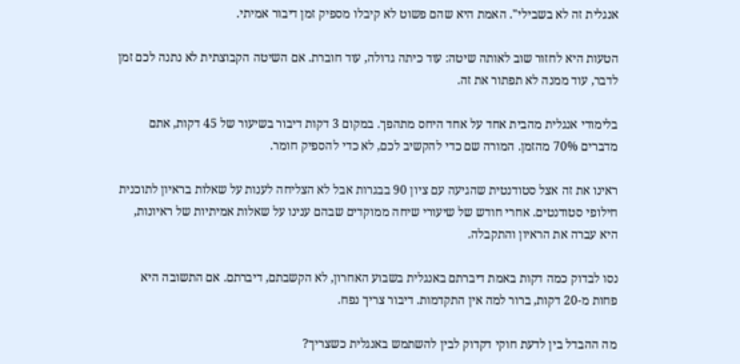אנגלית זה לא בשבילי". האמת היא שהם פשוט לא קיבלו מספיק זמן דיבור אמיתי.

הטעות היא לחזור שוב לאותה שיטה: עוד כיתה גדולה, עוד חוברת. אם השיטה הקבוצתית לא נתנה לכם זמן לדבר, עוד ממנה לא תפתור את זה.

בלימודי אנגלית מהבית אחד על אחד היחס מתהפך. במקום 3 דקות דיבור בשיעור של 45 דקות, אתם מדברים 70% מהזמן. המורה שם כדי להקשיב לכם, לא כדי להספיק חומר.

ראינו את זה אצל סטודנטית שהגיעה עם ציון 90 בבגרות אבל לא הצליחה לענות על שאלות בראיון לתוכנית חילופי סטודנטים. אחרי חודש של שיעורי שיחה ממוקדים שבהם ענינו על שאלות אמיתיות של ראיונות, היא עברה את הראיון והתקבלה.

נסו לבדוק כמה דקות באמת דיברתם באנגלית בשבוע האחרון, לא הקשבתם, דיברתם. אם התשובה היא פחות מ-20 דקות, ברור למה אין התקדמות. דיבור צריך נפח.

מה ההבדל בין לדעת חוקי דקדוק לבין להשתמש באנגלית כשצריך?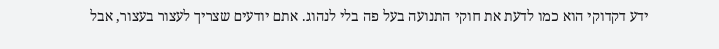ידע דקדוקי הוא כמו לדעת את חוקי התנועה בעל פה בלי לנהוג. אתם יודעים שצריך לעצור בעצור, אבל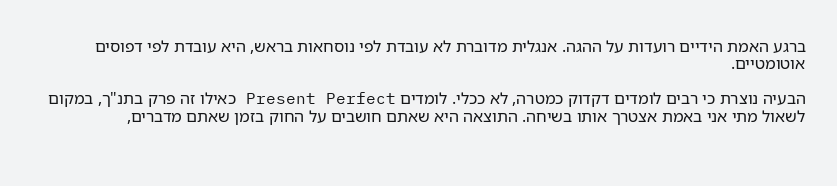ברגע האמת הידיים רועדות על ההגה. אנגלית מדוברת לא עובדת לפי נוסחאות בראש, היא עובדת לפי דפוסים אוטומטיים.

הבעיה נוצרת כי רבים לומדים דקדוק כמטרה, לא ככלי. לומדים Present Perfect כאילו זה פרק בתנ"ך, במקום לשאול מתי אני באמת אצטרך אותו בשיחה. התוצאה היא שאתם חושבים על החוק בזמן שאתם מדברים,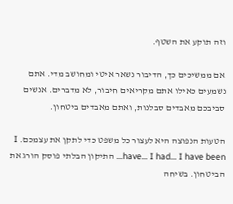וזה תוקע את השטף.

אם ממשיכים כך, הדיבור נשאר איטי ומחושב מדי. אתם נשמעים כאילו אתם מקריאים חיבור, לא מדברים. אנשים סביבכם מאבדים סבלנות, ואתם מאבדים ביטחון.

הטעות הנפוצה היא לעצור כל משפט כדי לתקן את עצמכם. I have… I had… I have been… התיקון הבלתי פוסק הורג את הביטחון. בשיחה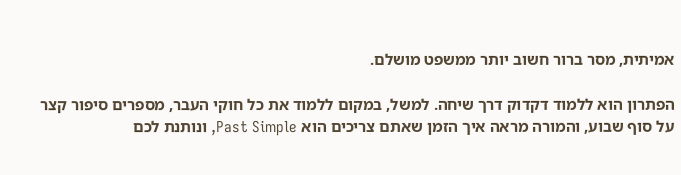אמיתית, מסר ברור חשוב יותר ממשפט מושלם.

הפתרון הוא ללמוד דקדוק דרך שיחה. למשל, במקום ללמוד את כל חוקי העבר, מספרים סיפור קצר על סוף שבוע, והמורה מראה איך הזמן שאתם צריכים הוא Past Simple, ונותנת לכם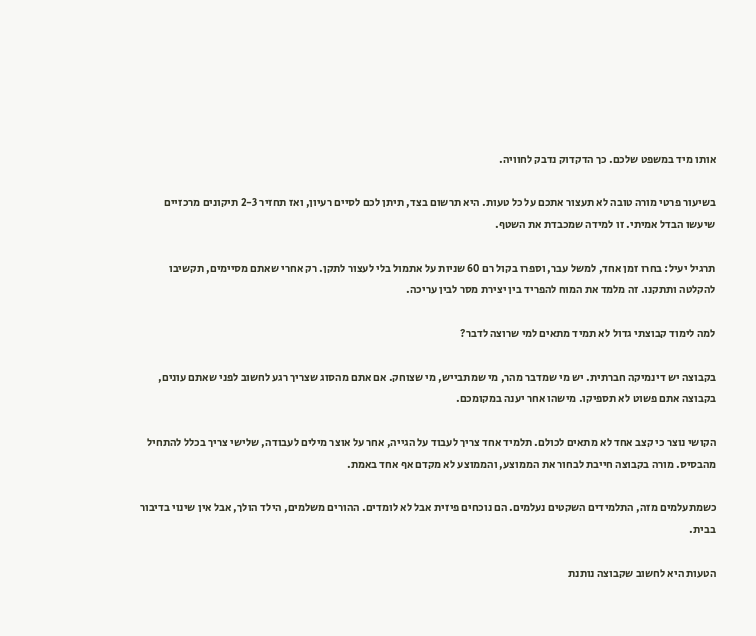אותו מיד במשפט שלכם. כך הדקדוק נדבק לחוויה.

בשיעור פרטי מורה טובה לא תעצור אתכם על כל טעות. היא תרשום בצד, תיתן לכם לסיים רעיון, ואז תחזיר 2-3 תיקונים מרכזיים שיעשו הבדל אמיתי. זו למידה שמכבדת את השטף.

תרגיל יעיל: בחרו זמן אחד, למשל עבר, וספרו בקול רם 60 שניות על אתמול בלי לעצור לתקן. רק אחרי שאתם מסיימים, תקשיבו להקלטה ותתקנו. זה מלמד את המוח להפריד בין יצירת מסר לבין עריכה.

למה לימוד קבוצתי גדול לא תמיד מתאים למי שרוצה לדבר?

בקבוצה יש דינמיקה חברתית. יש מי שמדבר מהר, מי שמתבייש, מי שצוחק. אם אתם מהסוג שצריך רגע לחשוב לפני שאתם עונים, בקבוצה אתם פשוט לא תספיקו. מישהו אחר יענה במקומכם.

הקושי נוצר כי קצב אחד לא מתאים לכולם. תלמיד אחד צריך לעבוד על הגייה, אחר על אוצר מילים לעבודה, שלישי צריך בכלל להתחיל מהבסיס. מורה בקבוצה חייבת לבחור את הממוצע, והממוצע לא מקדם אף אחד באמת.

כשמתעלמים מזה, התלמידים השקטים נעלמים. הם נוכחים פיזית אבל לא לומדים. ההורים משלמים, הילד הולך, אבל אין שינוי בדיבור בבית.

הטעות היא לחשוב שקבוצה נותנת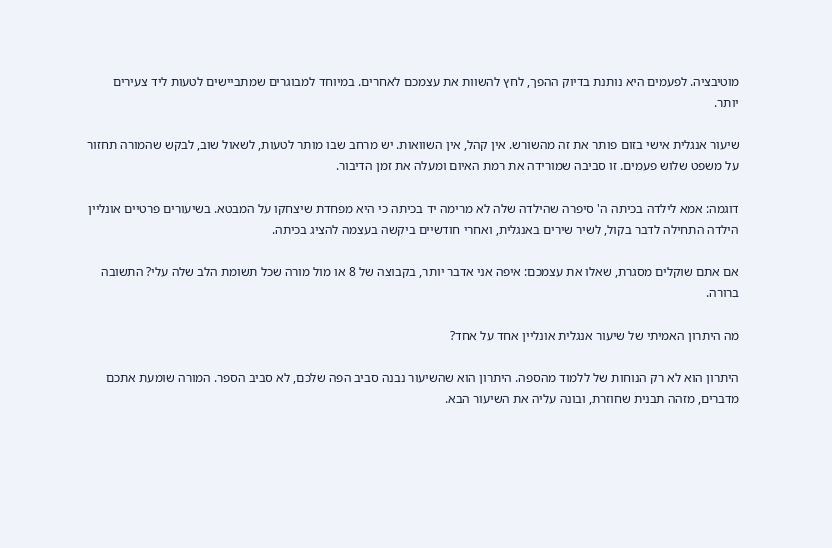מוטיבציה. לפעמים היא נותנת בדיוק ההפך, לחץ להשוות את עצמכם לאחרים. במיוחד למבוגרים שמתביישים לטעות ליד צעירים יותר.

שיעור אנגלית אישי בזום פותר את זה מהשורש. אין קהל, אין השוואות. יש מרחב שבו מותר לטעות, לשאול שוב, לבקש שהמורה תחזור על משפט שלוש פעמים. זו סביבה שמורידה את רמת האיום ומעלה את זמן הדיבור.

דוגמה: אמא לילדה בכיתה ה' סיפרה שהילדה שלה לא מרימה יד בכיתה כי היא מפחדת שיצחקו על המבטא. בשיעורים פרטיים אונליין הילדה התחילה לדבר בקול, לשיר שירים באנגלית, ואחרי חודשיים ביקשה בעצמה להציג בכיתה.

אם אתם שוקלים מסגרת, שאלו את עצמכם: איפה אני אדבר יותר, בקבוצה של 8 או מול מורה שכל תשומת הלב שלה עלי? התשובה ברורה.

מה היתרון האמיתי של שיעור אנגלית אונליין אחד על אחד?

היתרון הוא לא רק הנוחות של ללמוד מהספה. היתרון הוא שהשיעור נבנה סביב הפה שלכם, לא סביב הספר. המורה שומעת אתכם מדברים, מזהה תבנית שחוזרת, ובונה עליה את השיעור הבא.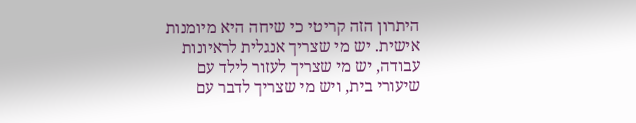היתרון הזה קריטי כי שיחה היא מיומנות אישית. יש מי שצריך אנגלית לראיונות עבודה, יש מי שצריך לעזור לילד עם שיעורי בית, ויש מי שצריך לדבר עם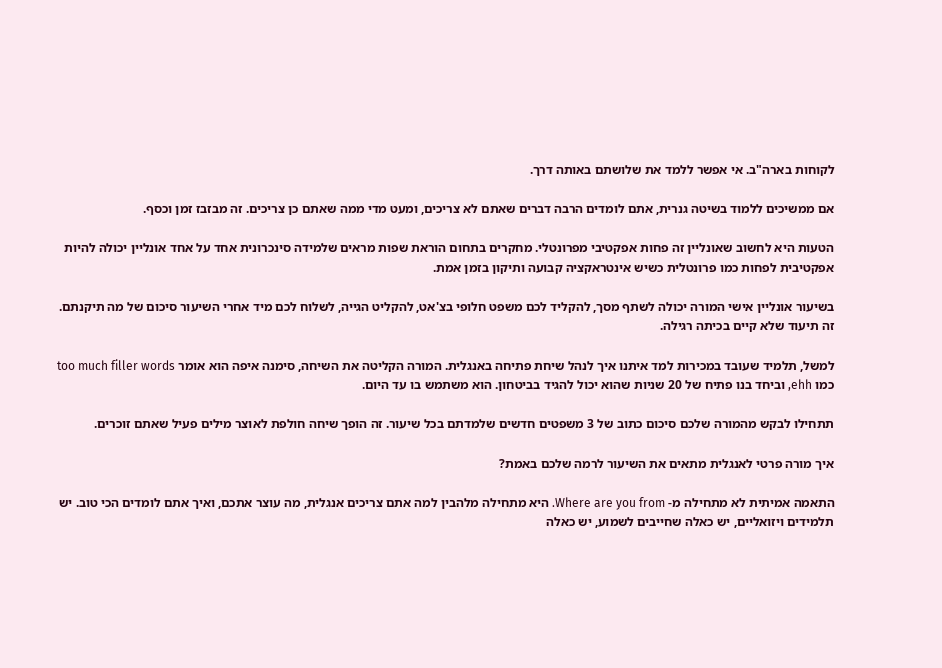לקוחות בארה"ב. אי אפשר ללמד את שלושתם באותה דרך.

אם ממשיכים ללמוד בשיטה גנרית, אתם לומדים הרבה דברים שאתם לא צריכים, ומעט מדי ממה שאתם כן צריכים. זה מבזבז זמן וכסף.

הטעות היא לחשוב שאונליין זה פחות אפקטיבי מפרונטלי. מחקרים בתחום הוראת שפות מראים שלמידה סינכרונית אחד על אחד אונליין יכולה להיות אפקטיבית לפחות כמו פרונטלית כשיש אינטראקציה קבועה ותיקון בזמן אמת.

בשיעור אונליין אישי המורה יכולה לשתף מסך, להקליד לכם משפט חלופי בצ'אט, להקליט הגייה, לשלוח לכם מיד אחרי השיעור סיכום של מה תיקנתם. זה תיעוד שלא קיים בכיתה רגילה.

למשל, תלמיד שעובד במכירות למד איתנו איך לנהל שיחת פתיחה באנגלית. המורה הקליטה את השיחה, סימנה איפה הוא אומר too much filler words כמו ehh, וביחד בנו פתיח של 20 שניות שהוא יכול להגיד בביטחון. הוא משתמש בו עד היום.

תתחילו לבקש מהמורה שלכם סיכום כתוב של 3 משפטים חדשים שלמדתם בכל שיעור. זה הופך שיחה חולפת לאוצר מילים פעיל שאתם זוכרים.

איך מורה פרטי לאנגלית מתאים את השיעור לרמה שלכם באמת?

התאמה אמיתית לא מתחילה מ- Where are you from. היא מתחילה מלהבין למה אתם צריכים אנגלית, מה עוצר אתכם, ואיך אתם לומדים הכי טוב. יש תלמידים ויזואליים, יש כאלה שחייבים לשמוע, יש כאלה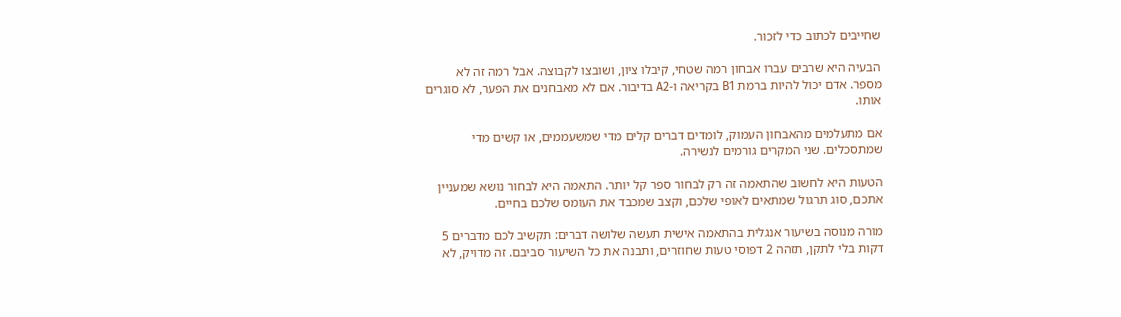שחייבים לכתוב כדי לזכור.

הבעיה היא שרבים עברו אבחון רמה שטחי, קיבלו ציון, ושובצו לקבוצה. אבל רמה זה לא מספר. אדם יכול להיות ברמת B1 בקריאה ו-A2 בדיבור. אם לא מאבחנים את הפער, לא סוגרים אותו.

אם מתעלמים מהאבחון העמוק, לומדים דברים קלים מדי שמשעממים, או קשים מדי שמתסכלים. שני המקרים גורמים לנשירה.

הטעות היא לחשוב שהתאמה זה רק לבחור ספר קל יותר. התאמה היא לבחור נושא שמעניין אתכם, סוג תרגול שמתאים לאופי שלכם, וקצב שמכבד את העומס שלכם בחיים.

מורה מנוסה בשיעור אנגלית בהתאמה אישית תעשה שלושה דברים: תקשיב לכם מדברים 5 דקות בלי לתקן, תזהה 2 דפוסי טעות שחוזרים, ותבנה את כל השיעור סביבם. זה מדויק, לא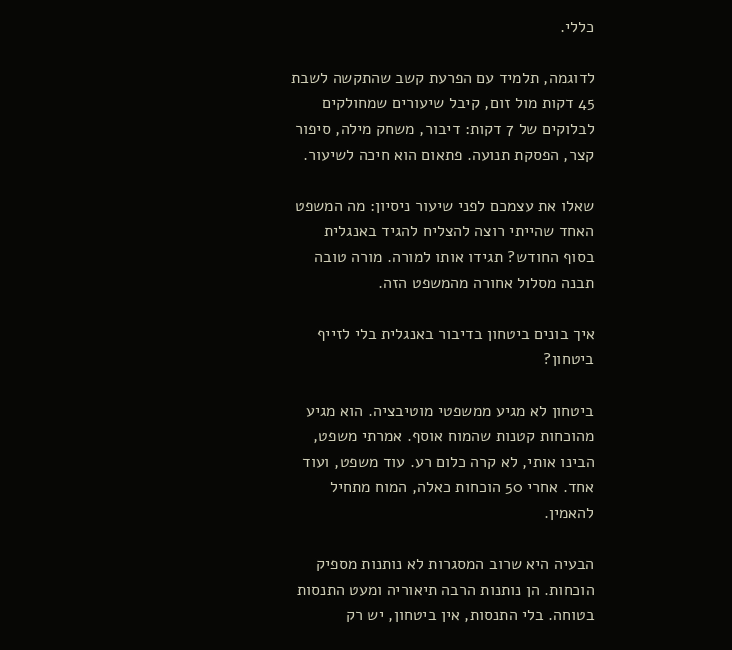כללי.

לדוגמה, תלמיד עם הפרעת קשב שהתקשה לשבת 45 דקות מול זום, קיבל שיעורים שמחולקים לבלוקים של 7 דקות: דיבור, משחק מילה, סיפור קצר, הפסקת תנועה. פתאום הוא חיכה לשיעור.

שאלו את עצמכם לפני שיעור ניסיון: מה המשפט האחד שהייתי רוצה להצליח להגיד באנגלית בסוף החודש? תגידו אותו למורה. מורה טובה תבנה מסלול אחורה מהמשפט הזה.

איך בונים ביטחון בדיבור באנגלית בלי לזייף ביטחון?

ביטחון לא מגיע ממשפטי מוטיבציה. הוא מגיע מהוכחות קטנות שהמוח אוסף. אמרתי משפט, הבינו אותי, לא קרה כלום רע. עוד משפט, ועוד אחד. אחרי 50 הוכחות כאלה, המוח מתחיל להאמין.

הבעיה היא שרוב המסגרות לא נותנות מספיק הוכחות. הן נותנות הרבה תיאוריה ומעט התנסות בטוחה. בלי התנסות, אין ביטחון, יש רק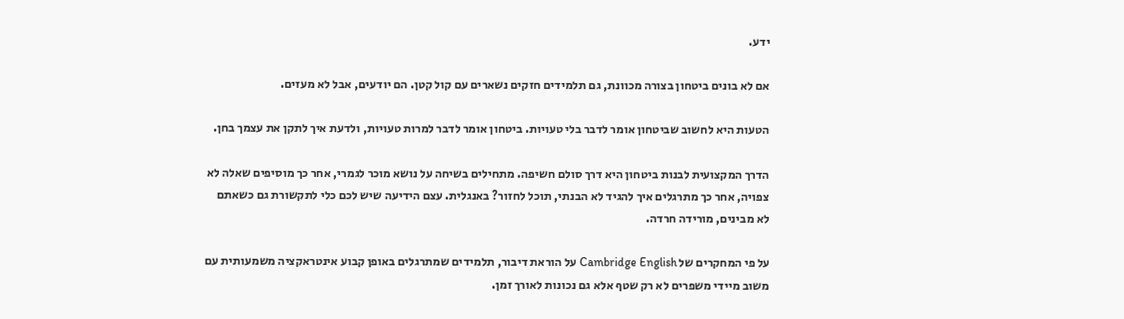ידע.

אם לא בונים ביטחון בצורה מכוונת, גם תלמידים חזקים נשארים עם קול קטן. הם יודעים, אבל לא מעזים.

הטעות היא לחשוב שביטחון אומר לדבר בלי טעויות. ביטחון אומר לדבר למרות טעויות, ולדעת איך לתקן את עצמך בחן.

הדרך המקצועית לבנות ביטחון היא דרך סולם חשיפה. מתחילים בשיחה על נושא מוכר לגמרי, אחר כך מוסיפים שאלה לא צפויה, אחר כך מתרגלים איך להגיד לא הבנתי, תוכל לחזור? באנגלית. עצם הידיעה שיש לכם כלי לתקשורת גם כשאתם לא מבינים, מורידה חרדה.

על פי המחקרים של Cambridge English על הוראת דיבור, תלמידים שמתרגלים באופן קבוע אינטראקציה משמעותית עם משוב מיידי משפרים לא רק שטף אלא גם נכונות לאורך זמן.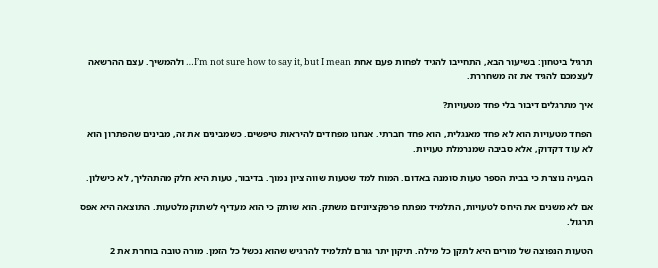תרגיל ביטחון: בשיעור הבא, התחייבו להגיד לפחות פעם אחת I’m not sure how to say it, but I mean… ולהמשיך. עצם ההרשאה לעצמכם להגיד את זה משחררת.

איך מתרגלים דיבור בלי פחד מטעויות?

הפחד מטעויות הוא לא פחד מאנגלית, הוא פחד חברתי. אנחנו מפחדים להיראות טיפשים. כשמבינים את זה, מבינים שהפתרון הוא לא עוד דקדוק, אלא סביבה שמנרמלת טעויות.

הבעיה נוצרת כי בבית הספר טעות סומנה באדום. המוח למד שטעות שווה ציון נמוך. בדיבור, טעות היא חלק מהתהליך, לא כישלון.

אם לא משנים את היחס לטעויות, התלמיד מפתח פרפקציוניזם משתק. הוא שותק כי הוא מעדיף לשתוק מלטעות. התוצאה היא אפס תרגול.

הטעות הנפוצה של מורים היא לתקן כל מילה. תיקון יתר גורם לתלמיד להרגיש שהוא נכשל כל הזמן. מורה טובה בוחרת את 2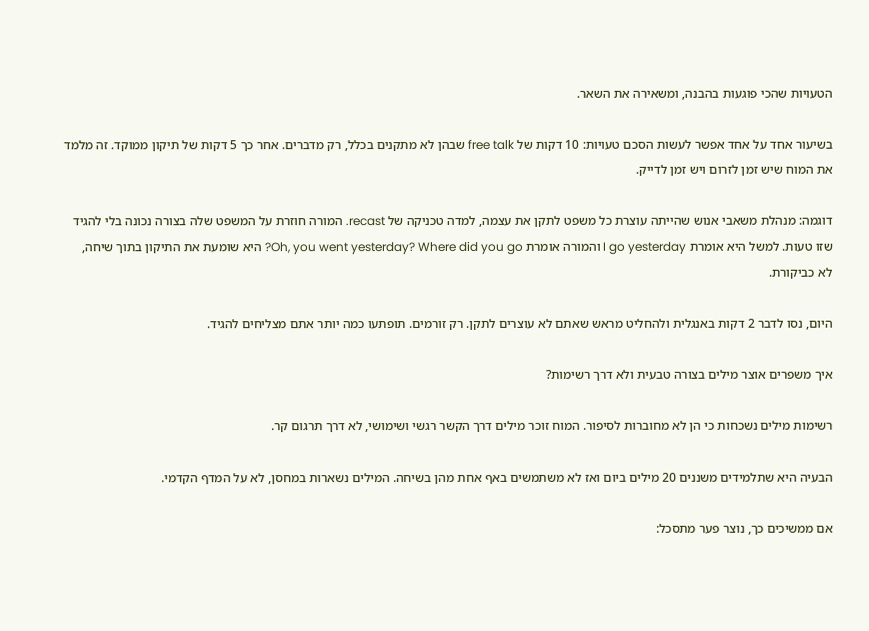הטעויות שהכי פוגעות בהבנה, ומשאירה את השאר.

בשיעור אחד על אחד אפשר לעשות הסכם טעויות: 10 דקות של free talk שבהן לא מתקנים בכלל, רק מדברים. אחר כך 5 דקות של תיקון ממוקד. זה מלמד את המוח שיש זמן לזרום ויש זמן לדייק.

דוגמה: מנהלת משאבי אנוש שהייתה עוצרת כל משפט לתקן את עצמה, למדה טכניקה של recast. המורה חוזרת על המשפט שלה בצורה נכונה בלי להגיד שזו טעות. למשל היא אומרת I go yesterday והמורה אומרת Oh, you went yesterday? Where did you go? היא שומעת את התיקון בתוך שיחה, לא כביקורת.

היום, נסו לדבר 2 דקות באנגלית ולהחליט מראש שאתם לא עוצרים לתקן. רק זורמים. תופתעו כמה יותר אתם מצליחים להגיד.

איך משפרים אוצר מילים בצורה טבעית ולא דרך רשימות?

רשימות מילים נשכחות כי הן לא מחוברות לסיפור. המוח זוכר מילים דרך הקשר רגשי ושימושי, לא דרך תרגום קר.

הבעיה היא שתלמידים משננים 20 מילים ביום ואז לא משתמשים באף אחת מהן בשיחה. המילים נשארות במחסן, לא על המדף הקדמי.

אם ממשיכים כך, נוצר פער מתסכל: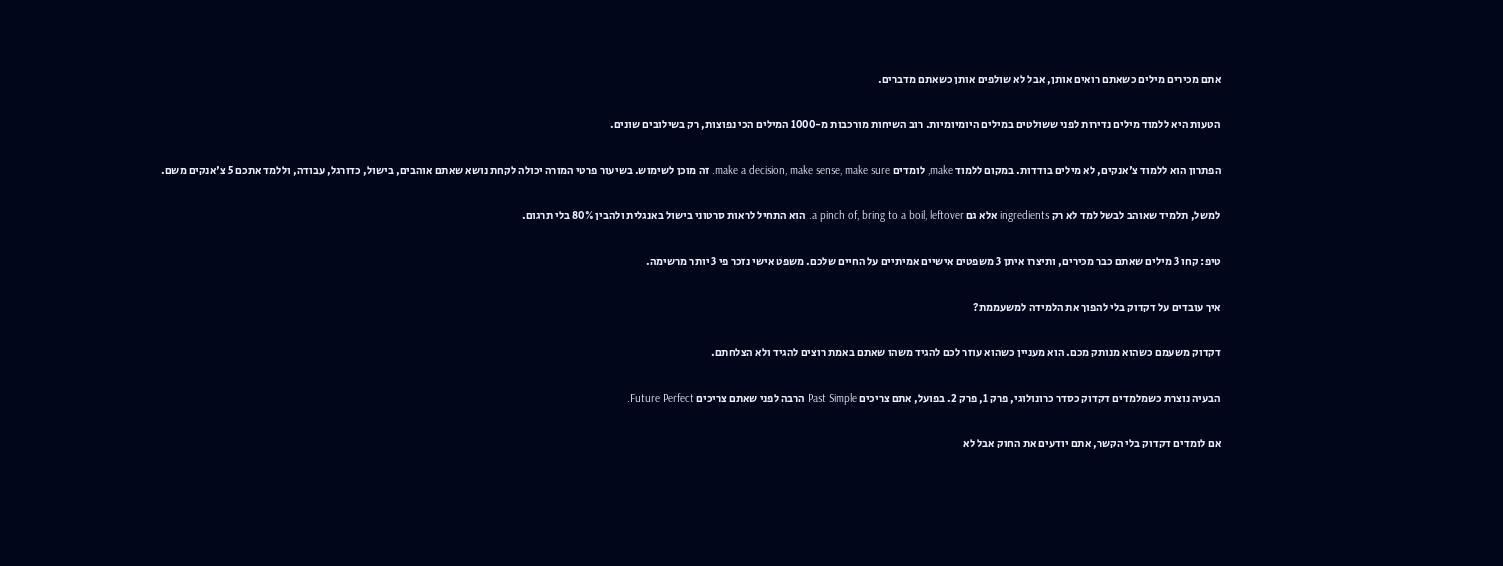אתם מכירים מילים כשאתם רואים אותן, אבל לא שולפים אותן כשאתם מדברים.

הטעות היא ללמוד מילים נדירות לפני ששולטים במילים היומיומיות. רוב השיחות מורכבות מ-1000 המילים הכי נפוצות, רק בשילובים שונים.

הפתרון הוא ללמוד צ'אנקים, לא מילים בודדות. במקום ללמוד make, לומדים make a decision, make sense, make sure. זה מוכן לשימוש. בשיעור פרטי המורה יכולה לקחת נושא שאתם אוהבים, בישול, כדורגל, עבודה, וללמד אתכם 5 צ'אנקים משם.

למשל, תלמיד שאוהב לבשל למד לא רק ingredients אלא גם a pinch of, bring to a boil, leftover. הוא התחיל לראות סרטוני בישול באנגלית ולהבין 80% בלי תרגום.

טיפ: קחו 3 מילים שאתם כבר מכירים, ותיצרו איתן 3 משפטים אישיים אמיתיים על החיים שלכם. משפט אישי נזכר פי 3 יותר מרשימה.

איך עובדים על דקדוק בלי להפוך את הלמידה למשעממת?

דקדוק משעמם כשהוא מנותק מכם. הוא מעניין כשהוא עוזר לכם להגיד משהו שאתם באמת רוצים להגיד ולא הצלחתם.

הבעיה נוצרת כשמלמדים דקדוק כסדר כרונולוגי, פרק 1, פרק 2. בפועל, אתם צריכים Past Simple הרבה לפני שאתם צריכים Future Perfect.

אם לומדים דקדוק בלי הקשר, אתם יודעים את החוק אבל לא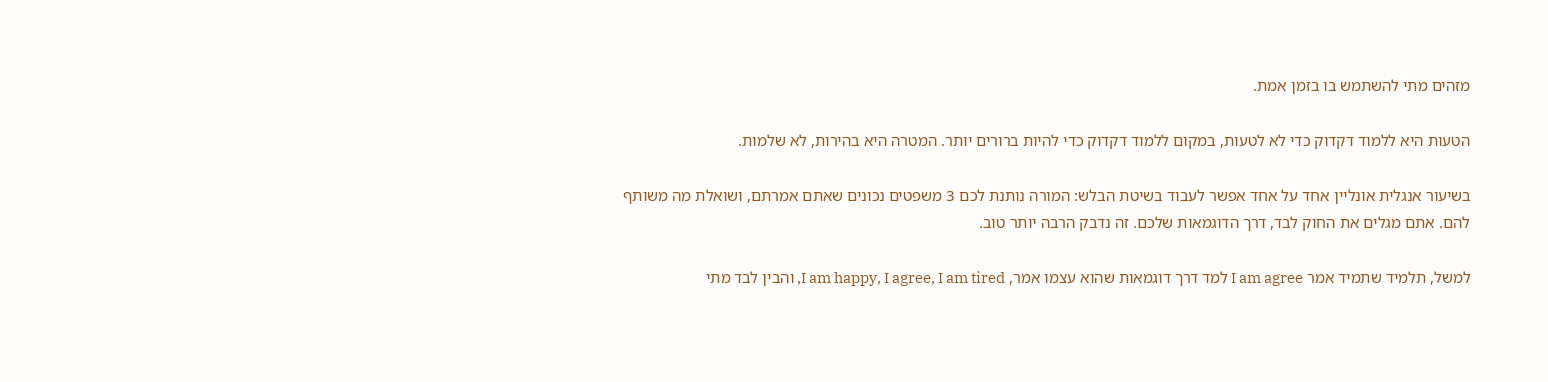מזהים מתי להשתמש בו בזמן אמת.

הטעות היא ללמוד דקדוק כדי לא לטעות, במקום ללמוד דקדוק כדי להיות ברורים יותר. המטרה היא בהירות, לא שלמות.

בשיעור אנגלית אונליין אחד על אחד אפשר לעבוד בשיטת הבלש: המורה נותנת לכם 3 משפטים נכונים שאתם אמרתם, ושואלת מה משותף להם. אתם מגלים את החוק לבד, דרך הדוגמאות שלכם. זה נדבק הרבה יותר טוב.

למשל, תלמיד שתמיד אמר I am agree למד דרך דוגמאות שהוא עצמו אמר, I am happy, I agree, I am tired, והבין לבד מתי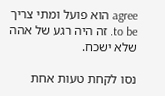agree הוא פועל ומתי צריך to be. זה היה רגע של אהה שלא ישכח.

נסו לקחת טעות אחת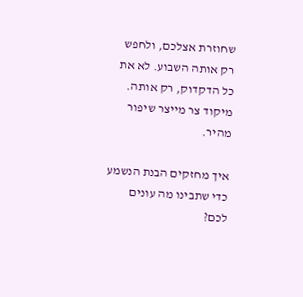שחוזרת אצלכם, ולחפש רק אותה השבוע. לא את כל הדקדוק, רק אותה. מיקוד צר מייצר שיפור מהיר.

איך מחזקים הבנת הנשמע כדי שתבינו מה עונים לכם?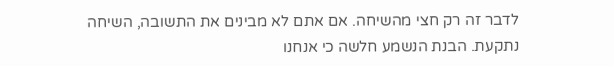לדבר זה רק חצי מהשיחה. אם אתם לא מבינים את התשובה, השיחה נתקעת. הבנת הנשמע חלשה כי אנחנו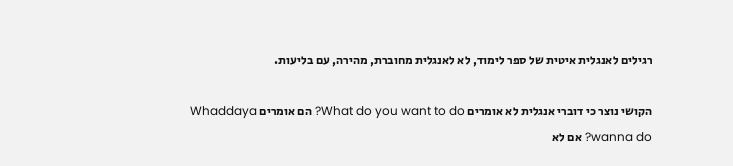רגילים לאנגלית איטית של ספר לימוד, לא לאנגלית מחוברת, מהירה, עם בליעות.

הקושי נוצר כי דוברי אנגלית לא אומרים What do you want to do? הם אומרים Whaddaya wanna do? אם לא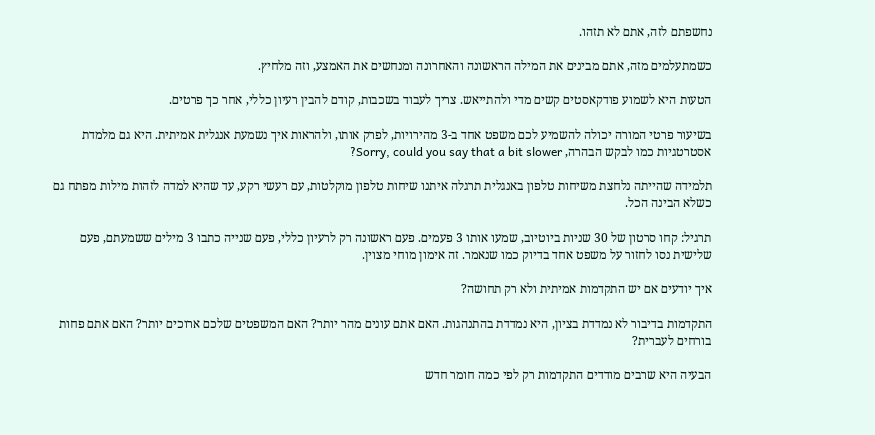נחשפתם לזה, אתם לא תזהו.

כשמתעלמים מזה, אתם מבינים את המילה הראשונה והאחרונה ומנחשים את האמצע, וזה מלחיץ.

הטעות היא לשמוע פודקאסטים קשים מדי ולהתייאש. צריך לעבוד בשכבות, קודם להבין רעיון כללי, אחר כך פרטים.

בשיעור פרטי המורה יכולה להשמיע לכם משפט אחד ב-3 מהירויות, לפרק אותו, ולהראות איך נשמעת אנגלית אמיתית. היא גם מלמדת אסטרטגיות כמו לבקש הבהרה, Sorry, could you say that a bit slower?

תלמידה שהייתה נלחצת משיחות טלפון באנגלית תרגלה איתנו שיחות טלפון מוקלטות, עם רעשי רקע, עד שהיא למדה לזהות מילות מפתח גם כשלא הבינה הכל.

תרגיל: קחו סרטון של 30 שניות ביוטיוב, שמעו אותו 3 פעמים. פעם ראשונה רק לרעיון כללי, פעם שנייה כתבו 3 מילים ששמעתם, פעם שלישית נסו לחזור על משפט אחד בדיוק כמו שנאמר. זה אימון מוחי מצוין.

איך יודעים אם יש התקדמות אמיתית ולא רק תחושה?

התקדמות בדיבור לא נמדדת בציון, היא נמדדת בהתנהגות. האם אתם עונים מהר יותר? האם המשפטים שלכם ארוכים יותר? האם אתם פחות בורחים לעברית?

הבעיה היא שרבים מודדים התקדמות רק לפי כמה חומר חדש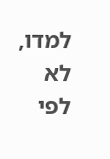למדו, לא לפי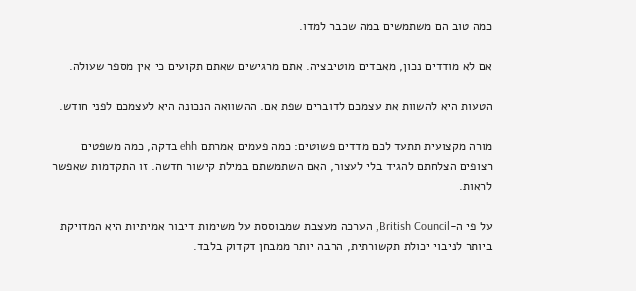כמה טוב הם משתמשים במה שכבר למדו.

אם לא מודדים נכון, מאבדים מוטיבציה. אתם מרגישים שאתם תקועים כי אין מספר שעולה.

הטעות היא להשוות את עצמכם לדוברים שפת אם. ההשוואה הנכונה היא לעצמכם לפני חודש.

מורה מקצועית תתעד לכם מדדים פשוטים: כמה פעמים אמרתם ehh בדקה, כמה משפטים רצופים הצלחתם להגיד בלי לעצור, האם השתמשתם במילת קישור חדשה. זו התקדמות שאפשר לראות.

על פי ה-British Council, הערכה מעצבת שמבוססת על משימות דיבור אמיתיות היא המדויקת ביותר לניבוי יכולת תקשורתית, הרבה יותר ממבחן דקדוק בלבד.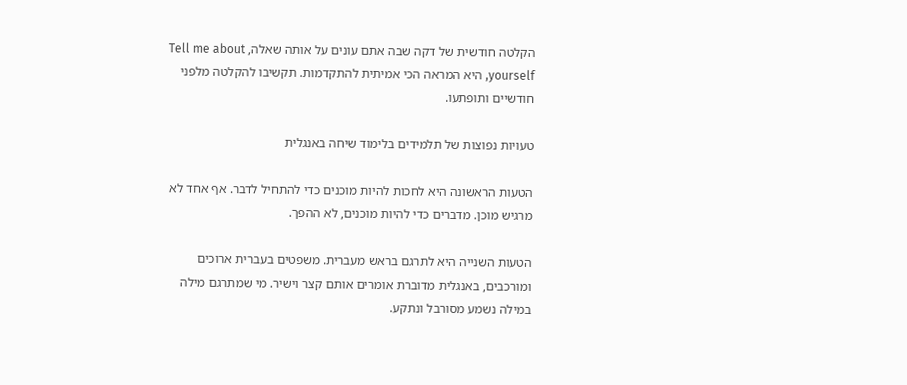הקלטה חודשית של דקה שבה אתם עונים על אותה שאלה, Tell me about yourself, היא המראה הכי אמיתית להתקדמות. תקשיבו להקלטה מלפני חודשיים ותופתעו.

טעויות נפוצות של תלמידים בלימוד שיחה באנגלית

הטעות הראשונה היא לחכות להיות מוכנים כדי להתחיל לדבר. אף אחד לא מרגיש מוכן. מדברים כדי להיות מוכנים, לא ההפך.

הטעות השנייה היא לתרגם בראש מעברית. משפטים בעברית ארוכים ומורכבים, באנגלית מדוברת אומרים אותם קצר וישיר. מי שמתרגם מילה במילה נשמע מסורבל ונתקע.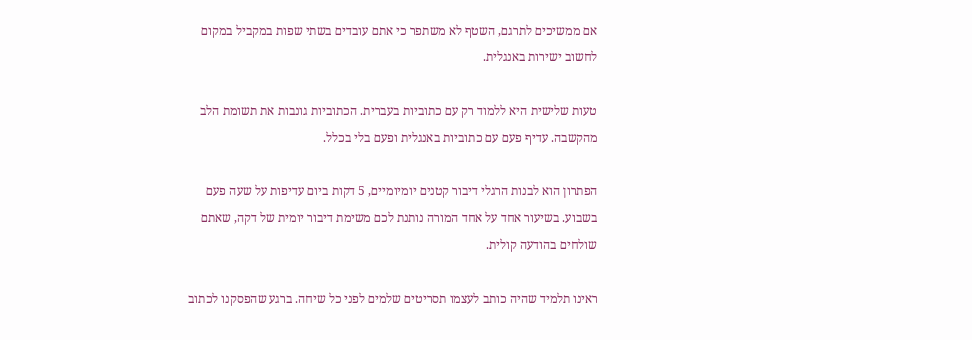אם ממשיכים לתרגם, השטף לא משתפר כי אתם עובדים בשתי שפות במקביל במקום לחשוב ישירות באנגלית.

טעות שלישית היא ללמוד רק עם כתוביות בעברית. הכתוביות גונבות את תשומת הלב מהקשבה. עדיף פעם עם כתוביות באנגלית ופעם בלי בכלל.

הפתרון הוא לבנות הרגלי דיבור קטנים יומיומיים, 5 דקות ביום עדיפות על שעה פעם בשבוע. בשיעור אחד על אחד המורה נותנת לכם משימת דיבור יומית של דקה, שאתם שולחים בהודעה קולית.

ראינו תלמיד שהיה כותב לעצמו תסריטים שלמים לפני כל שיחה. ברגע שהפסקנו לכתוב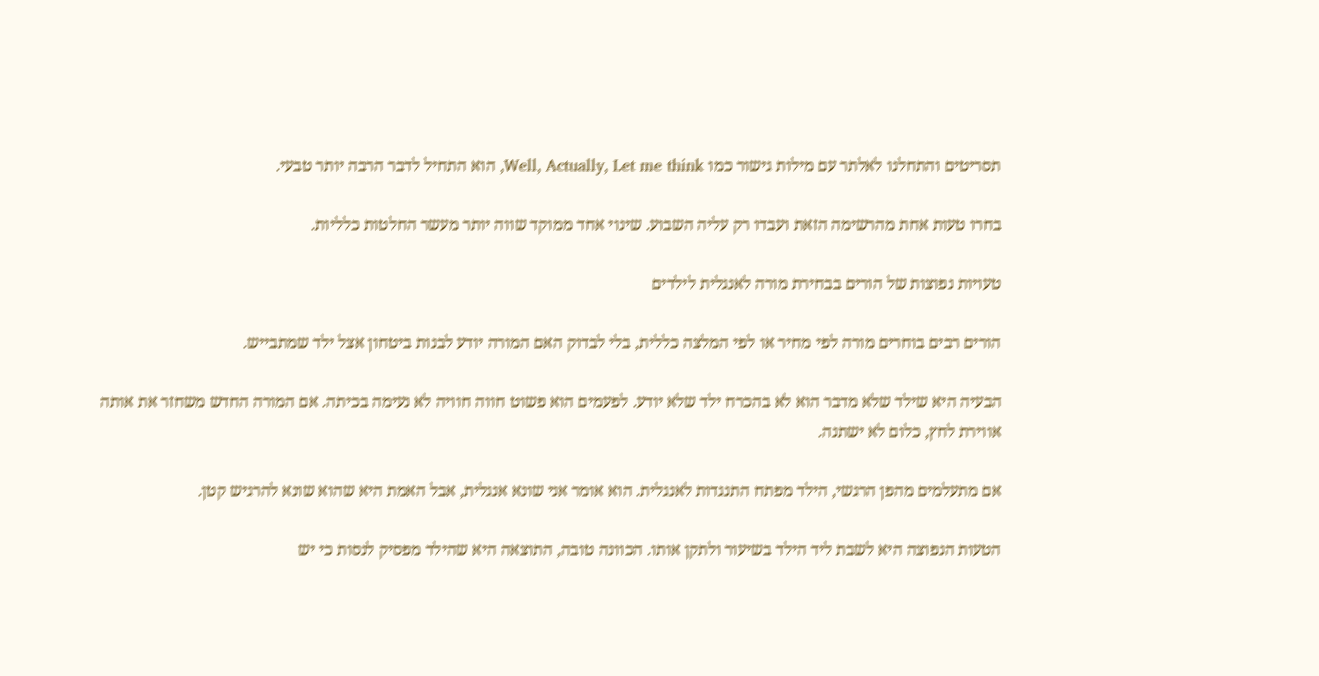תסריטים והתחלנו לאלתר עם מילות גישור כמו Well, Actually, Let me think, הוא התחיל לדבר הרבה יותר טבעי.

בחרו טעות אחת מהרשימה הזאת ועבדו רק עליה השבוע. שינוי אחד ממוקד שווה יותר מעשר החלטות כלליות.

טעויות נפוצות של הורים בבחירת מורה לאנגלית לילדים

הורים רבים בוחרים מורה לפי מחיר או לפי המלצה כללית, בלי לבדוק האם המורה יודע לבנות ביטחון אצל ילד שמתבייש.

הבעיה היא שילד שלא מדבר הוא לא בהכרח ילד שלא יודע. לפעמים הוא פשוט חווה חוויה לא נעימה בכיתה. אם המורה החדש משחזר את אותה אווירת לחץ, כלום לא ישתנה.

אם מתעלמים מהפן הרגשי, הילד מפתח התנגדות לאנגלית. הוא אומר אני שונא אנגלית, אבל האמת היא שהוא שונא להרגיש קטן.

הטעות הנפוצה היא לשבת ליד הילד בשיעור ולתקן אותו. הכוונה טובה, התוצאה היא שהילד מפסיק לנסות כי יש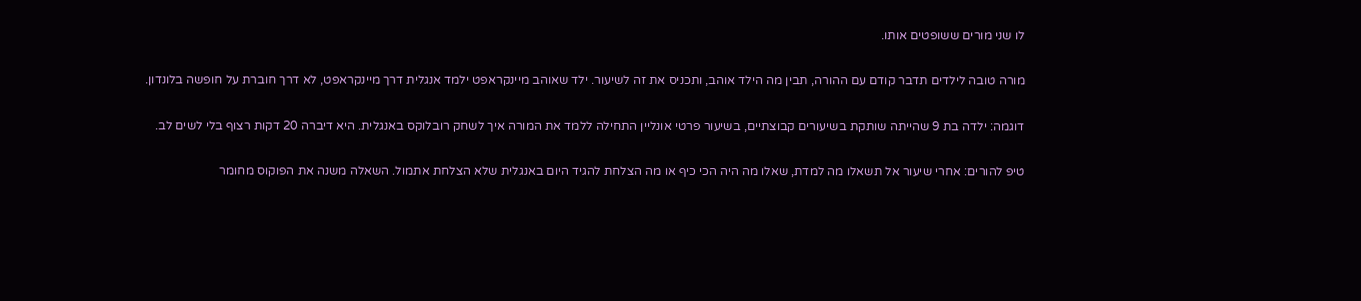לו שני מורים ששופטים אותו.

מורה טובה לילדים תדבר קודם עם ההורה, תבין מה הילד אוהב, ותכניס את זה לשיעור. ילד שאוהב מיינקראפט ילמד אנגלית דרך מיינקראפט, לא דרך חוברת על חופשה בלונדון.

דוגמה: ילדה בת 9 שהייתה שותקת בשיעורים קבוצתיים, בשיעור פרטי אונליין התחילה ללמד את המורה איך לשחק רובלוקס באנגלית. היא דיברה 20 דקות רצוף בלי לשים לב.

טיפ להורים: אחרי שיעור אל תשאלו מה למדת, שאלו מה היה הכי כיף או מה הצלחת להגיד היום באנגלית שלא הצלחת אתמול. השאלה משנה את הפוקוס מחומר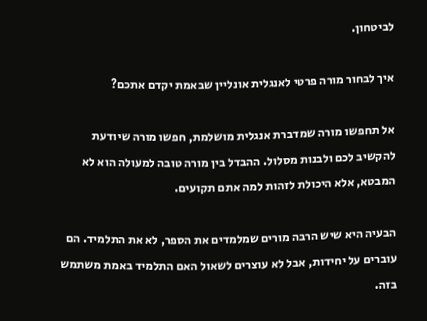לביטחון.

איך לבחור מורה פרטי לאנגלית אונליין שבאמת יקדם אתכם?

אל תחפשו מורה שמדברת אנגלית מושלמת, חפשו מורה שיודעת להקשיב לכם ולבנות מסלול. ההבדל בין מורה טובה למעולה הוא לא המבטא, אלא היכולת לזהות למה אתם תקועים.

הבעיה היא שיש הרבה מורים שמלמדים את הספר, לא את התלמיד. הם עוברים על יחידות, אבל לא עוצרים לשאול האם התלמיד באמת משתמש בזה.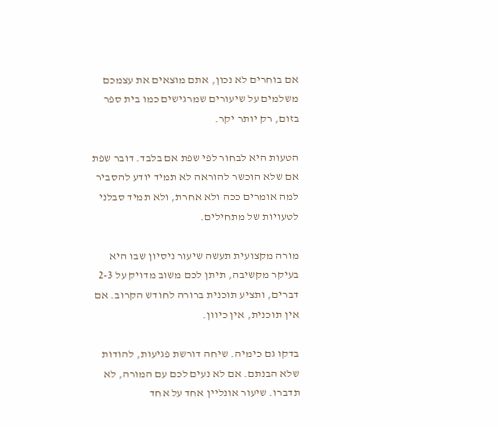אם בוחרים לא נכון, אתם מוצאים את עצמכם משלמים על שיעורים שמרגישים כמו בית ספר בזום, רק יותר יקר.

הטעות היא לבחור לפי שפת אם בלבד. דובר שפת אם שלא הוכשר להוראה לא תמיד יודע להסביר למה אומרים ככה ולא אחרת, ולא תמיד סבלני לטעויות של מתחילים.

מורה מקצועית תעשה שיעור ניסיון שבו היא בעיקר מקשיבה, תיתן לכם משוב מדויק על 2-3 דברים, ותציע תוכנית ברורה לחודש הקרוב. אם אין תוכנית, אין כיוון.

בדקו גם כימיה. שיחה דורשת פגיעות, להודות שלא הבנתם. אם לא נעים לכם עם המורה, לא תדברו. שיעור אונליין אחד על אחד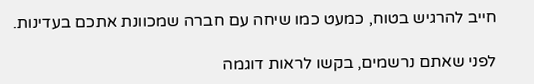חייב להרגיש בטוח, כמעט כמו שיחה עם חברה שמכוונת אתכם בעדינות.

לפני שאתם נרשמים, בקשו לראות דוגמה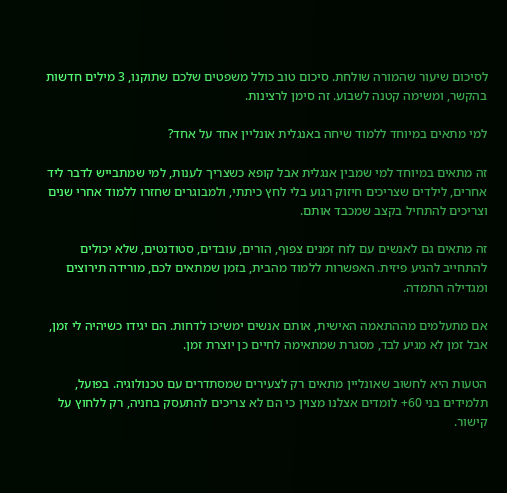לסיכום שיעור שהמורה שולחת. סיכום טוב כולל משפטים שלכם שתוקנו, 3 מילים חדשות בהקשר, ומשימה קטנה לשבוע. זה סימן לרצינות.

למי מתאים במיוחד ללמוד שיחה באנגלית אונליין אחד על אחד?

זה מתאים במיוחד למי שמבין אנגלית אבל קופא כשצריך לענות, למי שמתבייש לדבר ליד אחרים, לילדים שצריכים חיזוק רגוע בלי לחץ כיתתי, ולמבוגרים שחזרו ללמוד אחרי שנים וצריכים להתחיל בקצב שמכבד אותם.

זה מתאים גם לאנשים עם לוח זמנים צפוף, הורים, עובדים, סטודנטים, שלא יכולים להתחייב להגיע פיזית. האפשרות ללמוד מהבית, בזמן שמתאים לכם, מורידה תירוצים ומגדילה התמדה.

אם מתעלמים מההתאמה האישית, אותם אנשים ימשיכו לדחות. הם יגידו כשיהיה לי זמן, אבל זמן לא מגיע לבד, מסגרת שמתאימה לחיים כן יוצרת זמן.

הטעות היא לחשוב שאונליין מתאים רק לצעירים שמסתדרים עם טכנולוגיה. בפועל, תלמידים בני 60+ לומדים אצלנו מצוין כי הם לא צריכים להתעסק בחניה, רק ללחוץ על קישור.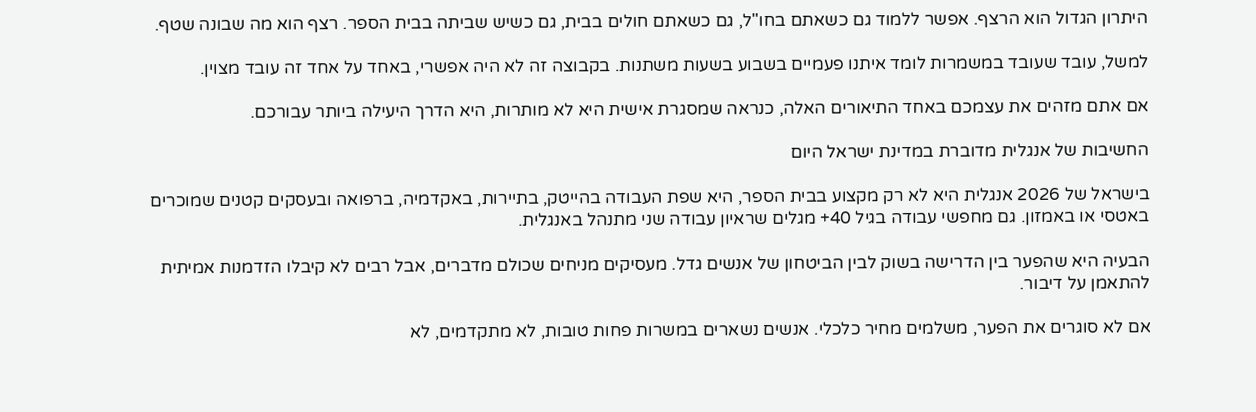היתרון הגדול הוא הרצף. אפשר ללמוד גם כשאתם בחו"ל, גם כשאתם חולים בבית, גם כשיש שביתה בבית הספר. רצף הוא מה שבונה שטף.

למשל, עובד שעובד במשמרות לומד איתנו פעמיים בשבוע בשעות משתנות. בקבוצה זה לא היה אפשרי, באחד על אחד זה עובד מצוין.

אם אתם מזהים את עצמכם באחד התיאורים האלה, כנראה שמסגרת אישית היא לא מותרות, היא הדרך היעילה ביותר עבורכם.

החשיבות של אנגלית מדוברת במדינת ישראל היום

בישראל של 2026 אנגלית היא לא רק מקצוע בבית הספר, היא שפת העבודה בהייטק, בתיירות, באקדמיה, ברפואה ובעסקים קטנים שמוכרים באטסי או באמזון. גם מחפשי עבודה בגיל 40+ מגלים שראיון עבודה שני מתנהל באנגלית.

הבעיה היא שהפער בין הדרישה בשוק לבין הביטחון של אנשים גדל. מעסיקים מניחים שכולם מדברים, אבל רבים לא קיבלו הזדמנות אמיתית להתאמן על דיבור.

אם לא סוגרים את הפער, משלמים מחיר כלכלי. אנשים נשארים במשרות פחות טובות, לא מתקדמים, לא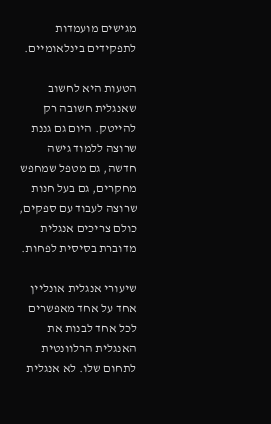מגישים מועמדות לתפקידים בינלאומיים.

הטעות היא לחשוב שאנגלית חשובה רק להייטק. היום גם גננת שרוצה ללמוד גישה חדשה, גם מטפל שמחפש מחקרים, גם בעל חנות שרוצה לעבוד עם ספקים, כולם צריכים אנגלית מדוברת בסיסית לפחות.

שיעורי אנגלית אונליין אחד על אחד מאפשרים לכל אחד לבנות את האנגלית הרלוונטית לתחום שלו. לא אנגלית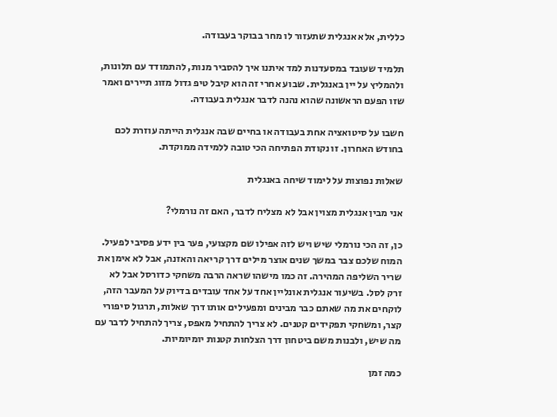כללית, אלא אנגלית שתעזור לו מחר בבוקר בעבודה.

תלמיד שעובד במסעדנות למד איתנו איך להסביר מנות, להתמודד עם תלונות, ולהמליץ על יין באנגלית. שבוע אחרי זה הוא קיבל טיפ גדול מזוג תיירים ואמר שזו הפעם הראשונה שהוא נהנה לדבר אנגלית בעבודה.

חשבו על סיטואציה אחת בעבודה או בחיים שבה אנגלית הייתה עוזרת לכם בחודש האחרון. זו נקודת הפתיחה הכי טובה ללמידה ממוקדת.

שאלות נפוצות על לימוד שיחה באנגלית

אני מבין אנגלית מצוין אבל לא מצליח לדבר, האם זה נורמלי?

כן, זה הכי נורמלי שיש ויש לזה אפילו שם מקצועי, פער בין ידע פסיבי לפעיל. המוח שלכם צבר במשך שנים אוצר מילים דרך קריאה והאזנה, אבל לא אימן את שריר השליפה המהירה. זה כמו מישהו שראה הרבה משחקי כדורסל אבל לא זרק לסל. בשיעור אנגלית אונליין אחד על אחד עובדים בדיוק על המעבר הזה, לוקחים את מה שאתם כבר מבינים ומפעילים אותו דרך שאלות, תרגול סיפורי קצר, ומשחקי תפקידים קטנים. לא צריך להתחיל מאפס, צריך להתחיל לדבר עם מה שיש, ולבנות משם ביטחון דרך הצלחות קטנות יומיומיות.

כמה זמן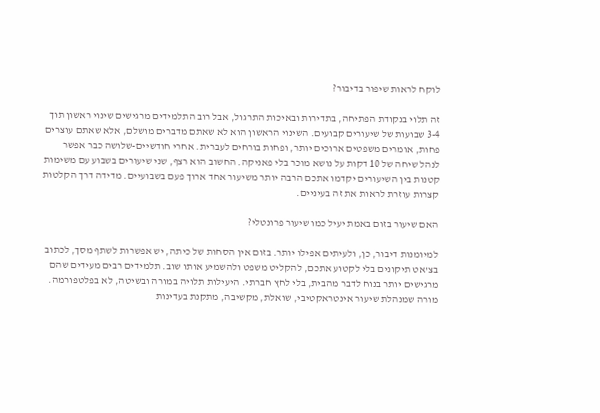לוקח לראות שיפור בדיבור?

זה תלוי בנקודת הפתיחה, בתדירות ובאיכות התרגול, אבל רוב התלמידים מרגישים שינוי ראשון תוך 3-4 שבועות של שיעורים קבועים. השינוי הראשון הוא לא שאתם מדברים מושלם, אלא שאתם עוצרים פחות, אומרים משפטים ארוכים יותר, ופחות בורחים לעברית. אחרי חודשיים-שלושה כבר אפשר לנהל שיחה של 10 דקות על נושא מוכר בלי פאניקה. החשוב הוא רצף, שני שיעורים בשבוע עם משימות קטנות בין השיעורים יקדמו אתכם הרבה יותר משיעור אחד ארוך פעם בשבועיים. מדידה דרך הקלטות קצרות עוזרת לראות את זה בעיניים.

האם שיעור בזום באמת יעיל כמו שיעור פרונטלי?

למיומנות דיבור, כן, ולעיתים אפילו יותר. בזום אין הסחות של כיתה, יש אפשרות לשתף מסך, לכתוב בצ'אט תיקונים בלי לקטוע אתכם, להקליט משפט ולהשמיע אותו שוב. תלמידים רבים מעידים שהם מרגישים יותר בנוח לדבר מהבית, בלי לחץ חברתי. היעילות תלויה במורה ובשיטה, לא בפלטפורמה. מורה שמנהלת שיעור אינטראקטיבי, שואלת, מקשיבה, מתקנת בעדינות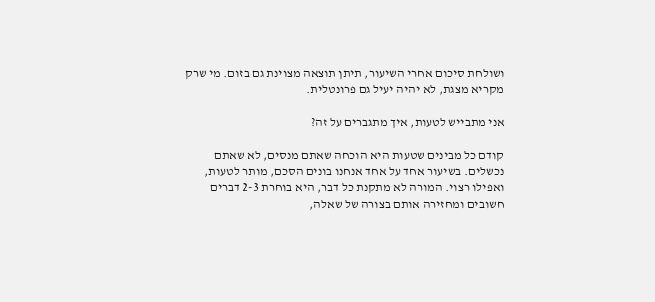ושולחת סיכום אחרי השיעור, תיתן תוצאה מצוינת גם בזום. מי שרק מקריא מצגת, לא יהיה יעיל גם פרונטלית.

אני מתבייש לטעות, איך מתגברים על זה?

קודם כל מבינים שטעות היא הוכחה שאתם מנסים, לא שאתם נכשלים. בשיעור אחד על אחד אנחנו בונים הסכם, מותר לטעות, ואפילו רצוי. המורה לא מתקנת כל דבר, היא בוחרת 2-3 דברים חשובים ומחזירה אותם בצורה של שאלה,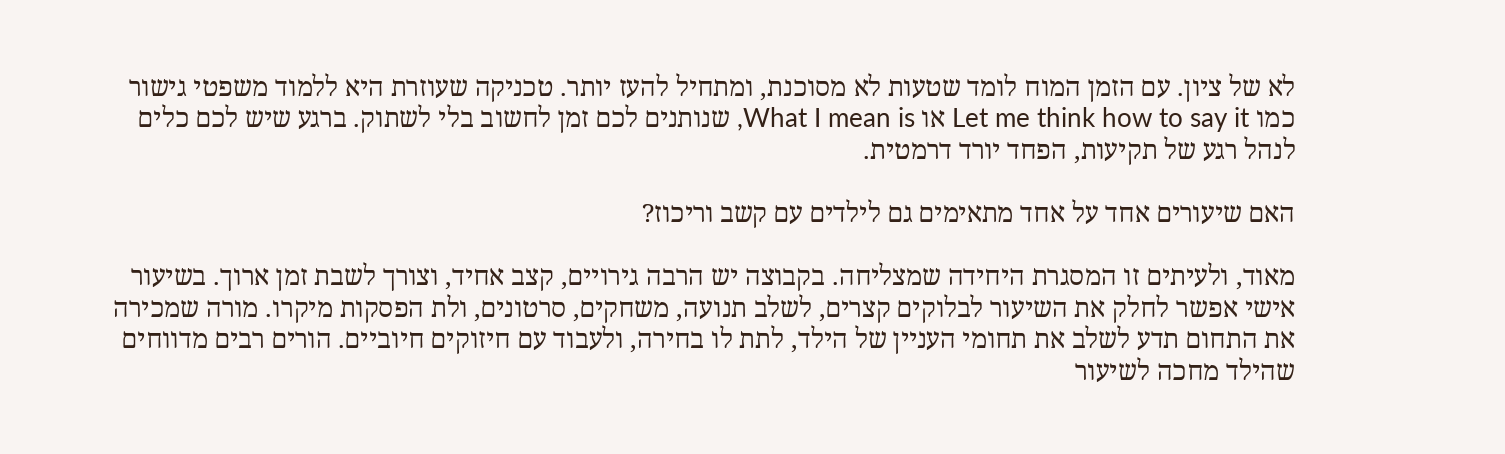לא של ציון. עם הזמן המוח לומד שטעות לא מסוכנת, ומתחיל להעז יותר. טכניקה שעוזרת היא ללמוד משפטי גישור כמו Let me think how to say it או What I mean is, שנותנים לכם זמן לחשוב בלי לשתוק. ברגע שיש לכם כלים לנהל רגע של תקיעות, הפחד יורד דרמטית.

האם שיעורים אחד על אחד מתאימים גם לילדים עם קשב וריכוז?

מאוד, ולעיתים זו המסגרת היחידה שמצליחה. בקבוצה יש הרבה גירויים, קצב אחיד, וצורך לשבת זמן ארוך. בשיעור אישי אפשר לחלק את השיעור לבלוקים קצרים, לשלב תנועה, משחקים, סרטונים, ולת הפסקות מיקרו. מורה שמכירה את התחום תדע לשלב את תחומי העניין של הילד, לתת לו בחירה, ולעבוד עם חיזוקים חיוביים. הורים רבים מדווחים שהילד מחכה לשיעור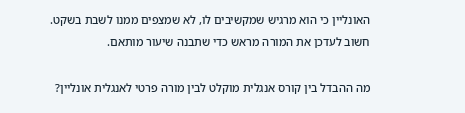האונליין כי הוא מרגיש שמקשיבים לו, לא שמצפים ממנו לשבת בשקט. חשוב לעדכן את המורה מראש כדי שתבנה שיעור מותאם.

מה ההבדל בין קורס אנגלית מוקלט לבין מורה פרטי לאנגלית אונליין?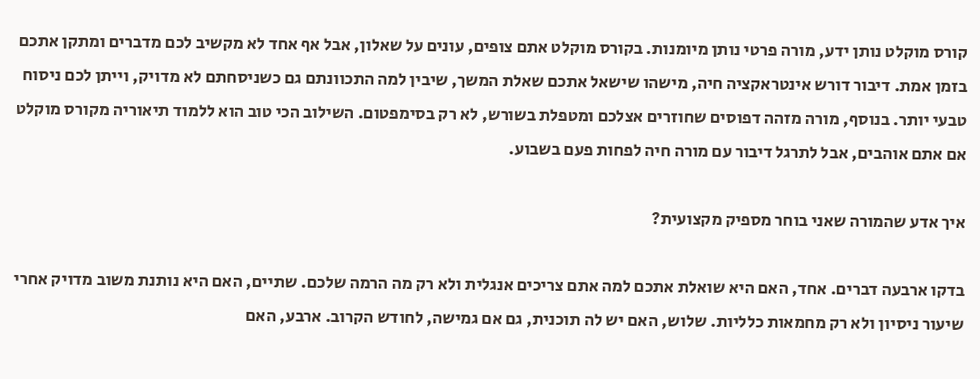קורס מוקלט נותן ידע, מורה פרטי נותן מיומנות. בקורס מוקלט אתם צופים, עונים על שאלון, אבל אף אחד לא מקשיב לכם מדברים ומתקן אתכם בזמן אמת. דיבור דורש אינטראקציה חיה, מישהו שישאל אתכם שאלת המשך, שיבין למה התכוונתם גם כשניסחתם לא מדויק, וייתן לכם ניסוח טבעי יותר. בנוסף, מורה מזהה דפוסים שחוזרים אצלכם ומטפלת בשורש, לא רק בסימפטום. השילוב הכי טוב הוא ללמוד תיאוריה מקורס מוקלט אם אתם אוהבים, אבל לתרגל דיבור עם מורה חיה לפחות פעם בשבוע.

איך אדע שהמורה שאני בוחר מספיק מקצועית?

בדקו ארבעה דברים. אחד, האם היא שואלת אתכם למה אתם צריכים אנגלית ולא רק מה הרמה שלכם. שתיים, האם היא נותנת משוב מדויק אחרי שיעור ניסיון ולא רק מחמאות כלליות. שלוש, האם יש לה תוכנית, גם אם גמישה, לחודש הקרוב. ארבע, האם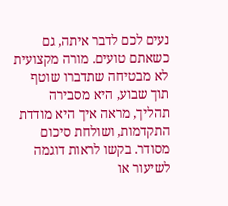נעים לכם לדבר איתה, גם כשאתם טועים. מורה מקצועית לא מבטיחה שתדברו שוטף תוך שבוע, היא מסבירה תהליך, מראה איך היא מודדת התקדמות, ושולחת סיכום מסודר. בקשו לראות דוגמה לשיעור או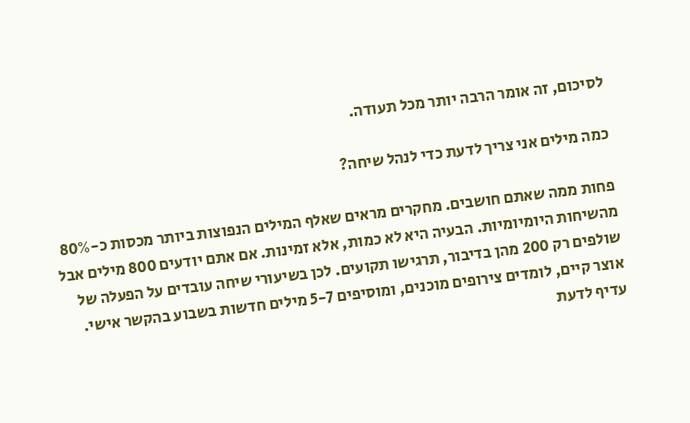לסיכום, זה אומר הרבה יותר מכל תעודה.

כמה מילים אני צריך לדעת כדי לנהל שיחה?

פחות ממה שאתם חושבים. מחקרים מראים שאלף המילים הנפוצות ביותר מכסות כ-80% מהשיחות היומיומיות. הבעיה היא לא כמות, אלא זמינות. אם אתם יודעים 800 מילים אבל שולפים רק 200 מהן בדיבור, תרגישו תקועים. לכן בשיעורי שיחה עובדים על הפעלה של אוצר קיים, לומדים צירופים מוכנים, ומוסיפים 5-7 מילים חדשות בשבוע בהקשר אישי. עדיף לדעת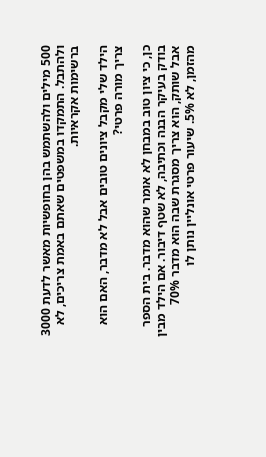500 מילים ולהשתמש בהן בחופשיות מאשר לדעת 3000 ולהתבל. התמקדו במשפטים שאתם באמת צריכים, לא ברשימות אקראיות.

הילד שלי מקבל ציונים טובים אבל לא מדבר, האם הוא צריך מורה פרטי?

כן, כי ציון טוב במבחן לא אומר שהוא מדבר. בית הספר בודק בעיקר הבנה וכתיבה, לא שטף דיבור. אם הילד מבין אבל שותק, הוא צריך מסגרת שבה הוא מדבר 70% מהזמן, לא 5%. שיעור פרטי אונליין נותן לו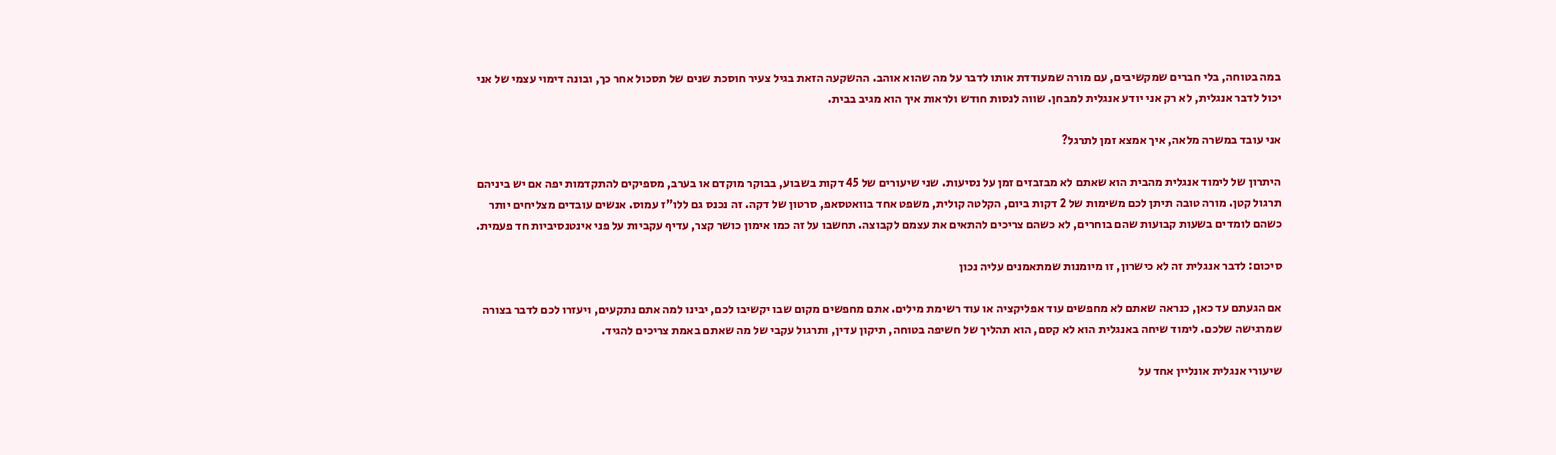במה בטוחה, בלי חברים שמקשיבים, עם מורה שמעודדת אותו לדבר על מה שהוא אוהב. ההשקעה הזאת בגיל צעיר חוסכת שנים של תסכול אחר כך, ובונה דימוי עצמי של אני יכול לדבר אנגלית, לא רק אני יודע אנגלית למבחן. שווה לנסות חודש ולראות איך הוא מגיב בבית.

אני עובד במשרה מלאה, איך אמצא זמן לתרגל?

היתרון של לימוד אנגלית מהבית הוא שאתם לא מבזבזים זמן על נסיעות. שני שיעורים של 45 דקות בשבוע, בבוקר מוקדם או בערב, מספיקים להתקדמות יפה אם יש ביניהם תרגול קטן. מורה טובה תיתן לכם משימות של 2 דקות ביום, הקלטה קולית, משפט אחד בוואטסאפ, סרטון של דקה. זה נכנס גם ללו"ז עמוס. אנשים עובדים מצליחים יותר כשהם לומדים בשעות קבועות שהם בוחרים, לא כשהם צריכים להתאים את עצמם לקבוצה. תחשבו על זה כמו אימון כושר קצר, עדיף עקביות על פני אינטנסיביות חד פעמית.

סיכום: לדבר אנגלית זה לא כישרון, זו מיומנות שמתאמנים עליה נכון

אם הגעתם עד כאן, כנראה שאתם לא מחפשים עוד אפליקציה או עוד רשימת מילים. אתם מחפשים מקום שבו יקשיבו לכם, יבינו למה אתם נתקעים, ויעזרו לכם לדבר בצורה שמרגישה שלכם. לימוד שיחה באנגלית הוא לא קסם, הוא תהליך של חשיפה בטוחה, תיקון עדין, ותרגול עקבי של מה שאתם באמת צריכים להגיד.

שיעורי אנגלית אונליין אחד על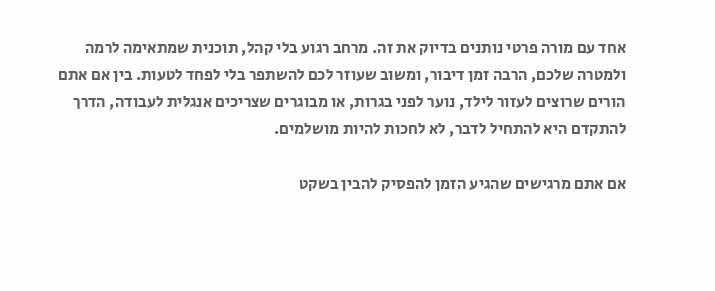אחד עם מורה פרטי נותנים בדיוק את זה. מרחב רגוע בלי קהל, תוכנית שמתאימה לרמה ולמטרה שלכם, הרבה זמן דיבור, ומשוב שעוזר לכם להשתפר בלי לפחד לטעות. בין אם אתם הורים שרוצים לעזור לילד, נוער לפני בגרות, או מבוגרים שצריכים אנגלית לעבודה, הדרך להתקדם היא להתחיל לדבר, לא לחכות להיות מושלמים.

אם אתם מרגישים שהגיע הזמן להפסיק להבין בשקט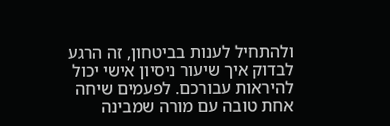ולהתחיל לענות בביטחון, זה הרגע לבדוק איך שיעור ניסיון אישי יכול להיראות עבורכם. לפעמים שיחה אחת טובה עם מורה שמבינה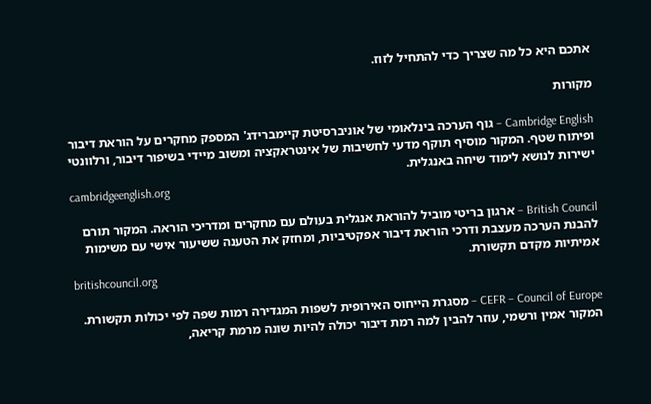אתכם היא כל מה שצריך כדי להתחיל לזוז.

מקורות

Cambridge English – גוף הערכה בינלאומי של אוניברסיטת קיימברידג' המספק מחקרים על הוראת דיבור ופיתוח שטף. המקור מוסיף תוקף מדעי לחשיבות של אינטראקציה ומשוב מיידי בשיפור דיבור, ורלוונטי ישירות לנושא לימוד שיחה באנגלית.
cambridgeenglish.org

British Council – ארגון בריטי מוביל להוראת אנגלית בעולם עם מחקרים ומדריכי הוראה. המקור תורם להבנת הערכה מעצבת ודרכי הוראת דיבור אפקטיביות, ומחזק את הטענה ששיעור אישי עם משימות אמיתיות מקדם תקשורת.
britishcouncil.org

CEFR – Council of Europe – מסגרת הייחוס האירופית לשפות המגדירה רמות שפה לפי יכולות תקשורת. המקור אמין ורשמי, עוזר להבין למה רמת דיבור יכולה להיות שונה מרמת קריאה,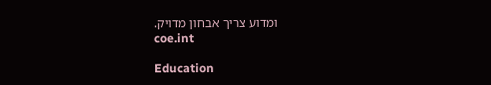ומדוע צריך אבחון מדויק.
coe.int

Education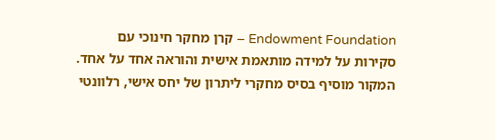Endowment Foundation – קרן מחקר חינוכי עם סקירות על למידה מותאמת אישית והוראה אחד על אחד. המקור מוסיף בסיס מחקרי ליתרון של יחס אישי, רלוונטי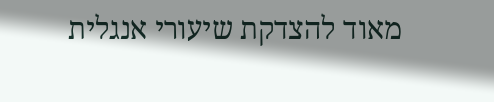מאוד להצדקת שיעורי אנגלית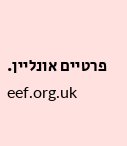פרטיים אונליין.
eef.org.uk